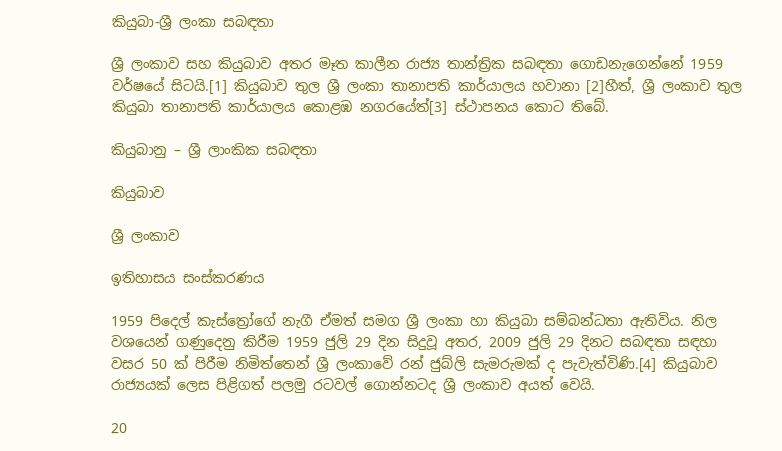කියුබා-ශ්‍රී ලංකා සබඳතා

ශ්‍රී ලංකාව සහ කියුබාව අතර මෑත කාලීන රාජ්‍ය තාන්ත්‍රික සබඳතා ගොඩනැගෙන්නේ 1959 වර්ෂයේ සිටයි.[1] කියුබාව තුල ශ්‍රී ලංකා තානාපති කාර්යාලය හවානා [2]හීත්, ශ්‍රී ලංකාව තුල කියුබා තානාපති කාර්යාලය කොළඹ නගරයේත්[3] ස්ථාපනය කොට තිබේ.

කියුබානු – ශ්‍රී ලාංකික සබඳතා

කියුබාව

ශ්‍රී ලංකාව

ඉතිහාසය සංස්කරණය

1959 පිදෙල් කැස්ත්‍රෝගේ නැගී ඒමත් සමග ශ්‍රී ලංකා හා කියුබා සම්බන්ධතා ඇතිවිය. නිල වශයෙන් ගණුදෙනු කිරීම 1959 ජුලි 29 දින සිදුවූ අතර, 2009 ජුලි 29 දිනට සබඳතා සඳහා වසර 50 ක් පිරීම නිමිත්තෙන් ශ්‍රී ලංකාවේ රන් ජුබ්ලි සැමරුමක් ද පැවැත්විණි.[4] කියුබාව රාජ්‍යයක් ලෙස පිළිගත් පලමු රටවල් ගොන්නටද ශ්‍රී ලංකාව අයත් වෙයි.

20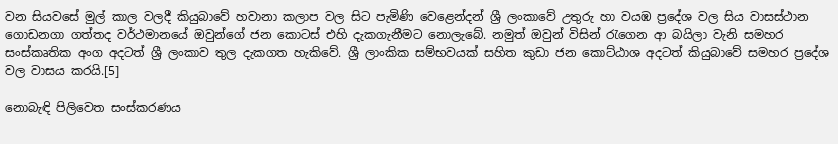වන සියවසේ මුල් කාල වලදී කියුබාවේ හවානා කලාප වල සිට පැමිණි වෙළෙන්දන් ශ්‍රී ලංකාවේ උතුරු හා වයඹ ප්‍රදේශ වල සිය වාසස්ථාන ගොඩනගා ගත්තද වර්ථමානයේ ඔවුන්ගේ ජන කොටස් එහි දැකගැනීමට නොලැබේ. නමුත් ඔවුන් විසින් රැගෙන ආ බයිලා වැනි සමහර සංස්කෘතික අංග අදටත් ශ්‍රී ලංකාව තුල දැකගත හැකිවේ. ශ්‍රී ලාංකික සම්භවයක් සහිත කුඩා ජන කොට්ඨාශ අදටත් කියුබාවේ සමහර ප්‍රදේශ වල වාසය කරයි.[5]

නොබැඳි පිලිවෙත සංස්කරණය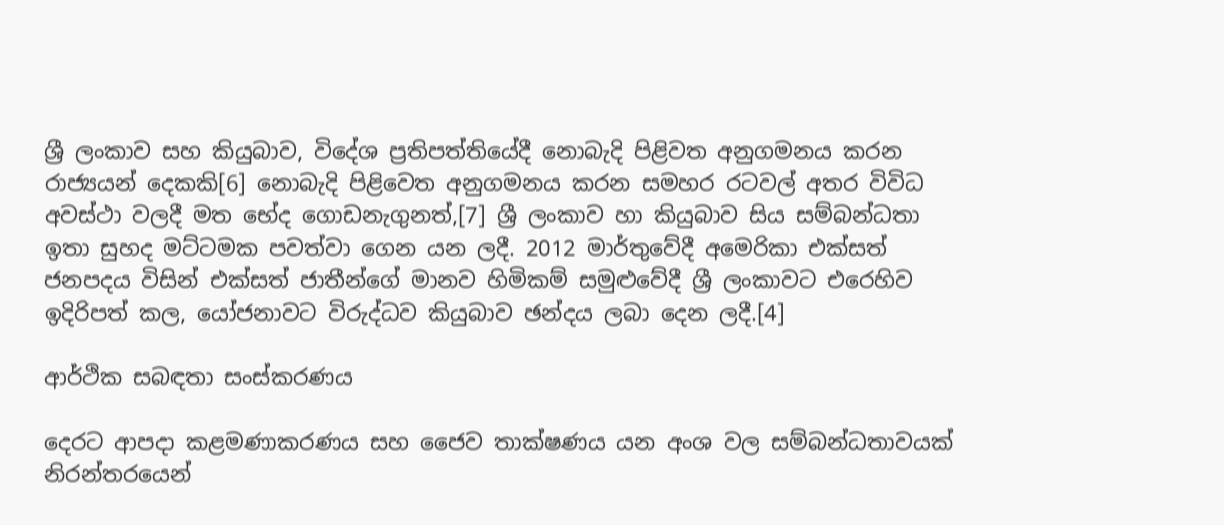ශ්‍රී ලංකාව සහ කියුබාව, විදේශ ප්‍රතිපත්තියේදී නොබැදි පිළිවත අනුගමනය කරන රාජ්‍යයන් දෙකකි[6] නොබැදි පිළිවෙත අනුගමනය කරන සමහර රටවල් අතර විවිධ අවස්ථා වලදී මත භේද ගොඩනැගුනත්,[7] ශ්‍රී ලංකාව හා කියුබාව සිය සම්බන්ධතා ඉතා සුහද මට්ටමක පවත්වා ගෙන යන ලදී. 2012 මාර්තුවේදී අමෙරිකා එක්සත් ජනපදය විසින් එක්සත් ජාතීන්ගේ මානව හිමිකම් සමුළුවේදී ශ්‍රී ලංකාවට එරෙහිව ඉදිරිපත් කල, යෝජනාවට විරුද්ධව කියුබාව ඡන්දය ලබා දෙන ලදී.[4]

ආර්ථික සබඳතා සංස්කරණය

දෙරට ආපදා කළමණාකරණය සහ ජෛව තාක්ෂණය යන අංශ වල සම්බන්ධතාවයක් නිරන්තරයෙන්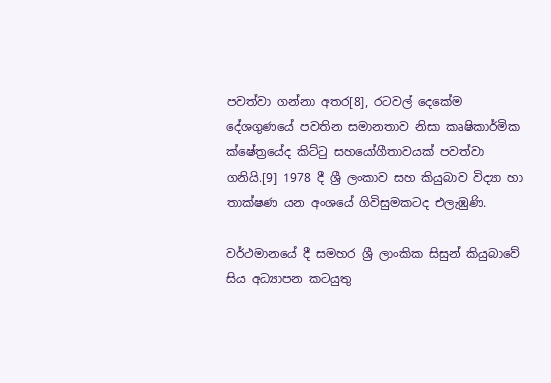පවත්වා ගන්නා අතර[8], රටවල් දෙකේම දේශගුණයේ පවතින සමානතාව නිසා කෘෂිකාර්මික ක්ෂේත්‍රයේද කිට්ටු සහයෝගීතාවයක් පවත්වා ගනියි.[9] 1978 දී ශ්‍රී ලංකාව සහ කියුබාව විද්‍යා හා තාක්ෂණ යන අංශයේ ගිවිසුමකටද එලැඹුණි.

වර්ථමානයේ දී සමහර ශ්‍රී ලාංකික සිසුන් කියුබාවේ සිය අධ්‍යාපන කටයුතු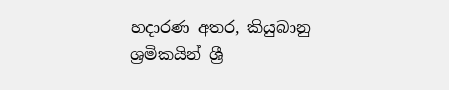හදාරණ අතර, කියුබානු ශ්‍රමිකයින් ශ්‍රී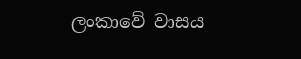ලංකාවේ වාසය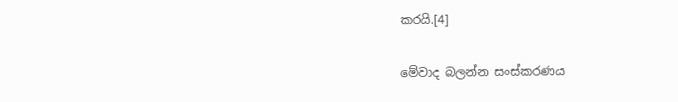කරයි.[4]

මේවාද බලන්න සංස්කරණය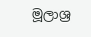මූලාශ්‍ර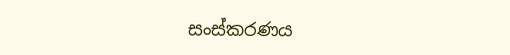සංස්කරණය